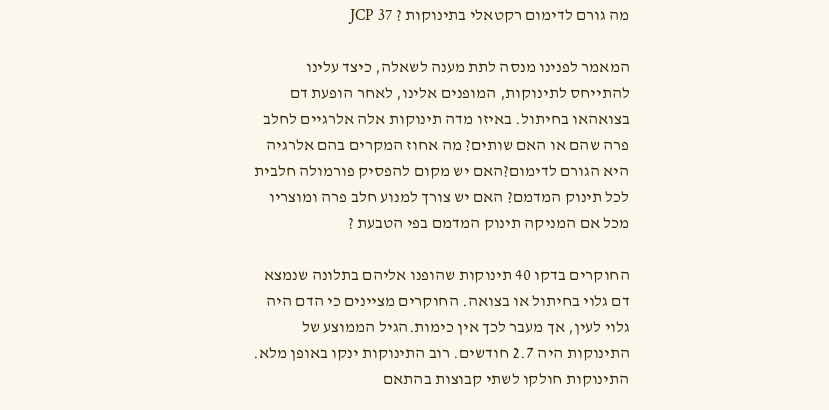מה גורם לדימום רקטאלי בתינוקות ? JCP 37

המאמר לפנינו מנסה לתת מענה לשאלה, כיצד עלינו להתייחס לתינוקות, המופנים אלינו, לאחר הופעת דם בצואהאו בחיתול. באיזו מדה תינוקות אלה אלרגיים לחלב פרה שהם או האם שותים? מה אחוז המקרים בהם אלרגיה היא הגורם לדימום?האם יש מקום להפסיק פורמולה חלבית לכל תינוק המדמם? האם יש צורך למנוע חלב פרה ומוצריו מכל אם המניקה תינוק המדמם בפי הטבעת ?

החוקרים בדקו 40 תינוקות שהופנו אליהם בתלונה שנמצא דם גלוי בחיתול או בצואה. החוקרים מציינים כי הדם היה גלוי לעין, אך מעבר לכך אין כימות.הגיל הממוצע של התינוקות היה 2.7 חודשים. רוב התינוקות ינקו באופן מלא. התינוקות חולקו לשתי קבוצות בהתאם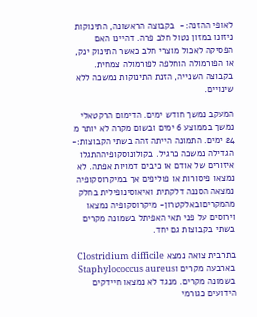לאופי ההזנה:-  בקבוצה הראשונה, התינוקות ניזונו במזון נטול חלב פרה. דהיינו האם הפסיקה לאכול מוצרי חלב כאשר התינוק ינק, או הפורמולה הוחלפה לפורמולה צמחית. בקבוצה השנייה, הזנת התינוקות נמשכה ללא שינויים.

המעקב נמשך חודש ימים. הדימום הרקטאלי נמשך בממוצע 6 ימים ובשום מקרה לא יותר מ 24 ימים. התמונה הייתה זהה בשתי הקבוצות:- הגדילה נמשכה כרגיל. בקולונוסקופיההתגלו איזורים של אודם או כיבים דמויות אפתה. לא נמצאו פיסורות או פוליפים אך במיקרוסקופיה נמצאה הסננה דלקתית ואיאוסינופילית בחלק מהמקריםובאלקטרון- מיקרוסקופיה נמצאו וירוסים על פני תאי האפיתל בשמונה מקרים בשתי בקבוצות גם יחד.

בתרבית צואה נמצא Clostridium difficile בארבעה מקרים וStaphylococcus aureus בשמונה מקרים. מנגד לא נמצאו חיידקים הידועים כגורמי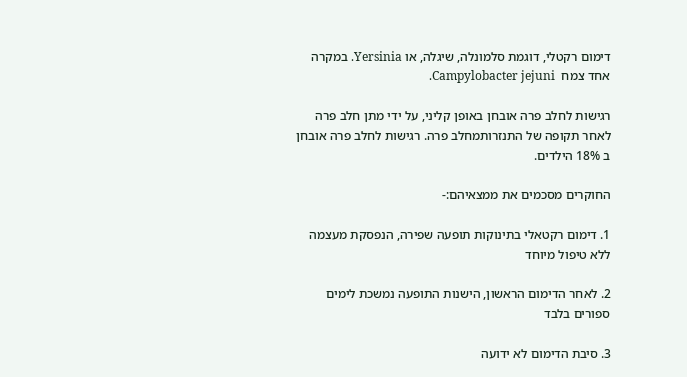דימום רקטלי, דוגמת סלמונלה, שיגלה, או Yersinia. במקרה אחד צמח  Campylobacter jejuni.

רגישות לחלב פרה אובחן באופן קליני, על ידי מתן חלב פרה לאחר תקופה של התנזרותמחלב פרה. רגישות לחלב פרה אובחן ב 18% הילדים.

החוקרים מסכמים את ממצאיהם:-

1. דימום רקטאלי בתינוקות תופעה שפירה, הנפסקת מעצמה ללא טיפול מיוחד

2. לאחר הדימום הראשון, הישנות התופעה נמשכת לימים ספורים בלבד

3. סיבת הדימום לא ידועה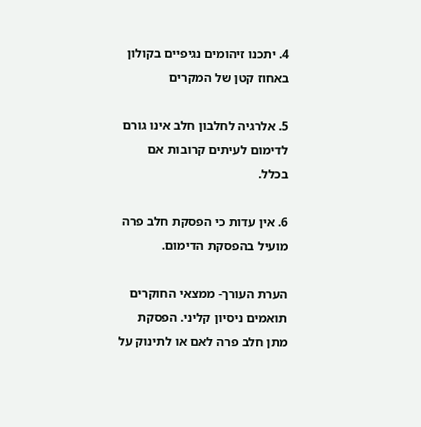4. יתכנו זיהומים נגיפיים בקולון באחוז קטן של המקרים

5. אלרגיה לחלבון חלב אינו גורם לדימום לעיתים קרובות אם בכלל.

6. אין עדות כי הפסקת חלב פרה מועיל בהפסקת הדימום.

הערת העורך- ממצאי החוקרים תואמים ניסיון קליני. הפסקת מתן חלב פרה לאם או לתינוק על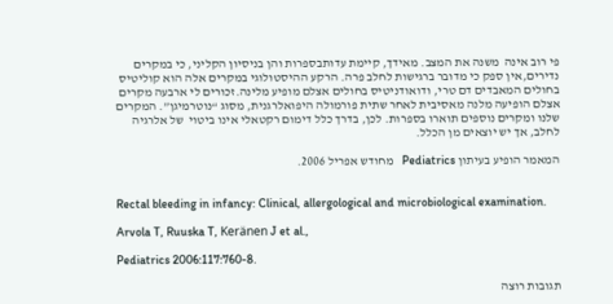פי רוב אינה  משנה את המצב. מאידך, קיימת עדותבספרות והן בניסיון הקליני, כי במקרים נדירים,אין ספק כי מדובר ברגישות לחלב פרה. הרקע ההיסטולוגי במקרים אלה הוא קוליטיס בחולים המאבדים דם טרי, ודואודניטיס בחולים אצלם מופיע מלינה.זכורים לי ארבעה מקרים אצלם הופיעה מלנה מאסיבית לאחר שתית פורמולה היפואלרגנית, מסוג “נוטרמיגן”. המקרים שלנו ומקרים נוספים תוארו בספרות. לכן, בדרך כלל דימום רקטאלי אינו ביטוי  של אלרגיה לחלב, אך יש יוצאים מן הכלל.

המאמר הופיע בעיתון Pediatrics   מחודש אפריל 2006.


Rectal bleeding in infancy: Clinical, allergological and microbiological examination.

Arvola T, Ruuska T, Keränen J et al.,

Pediatrics 2006:117:760-8.

תגובות רוצה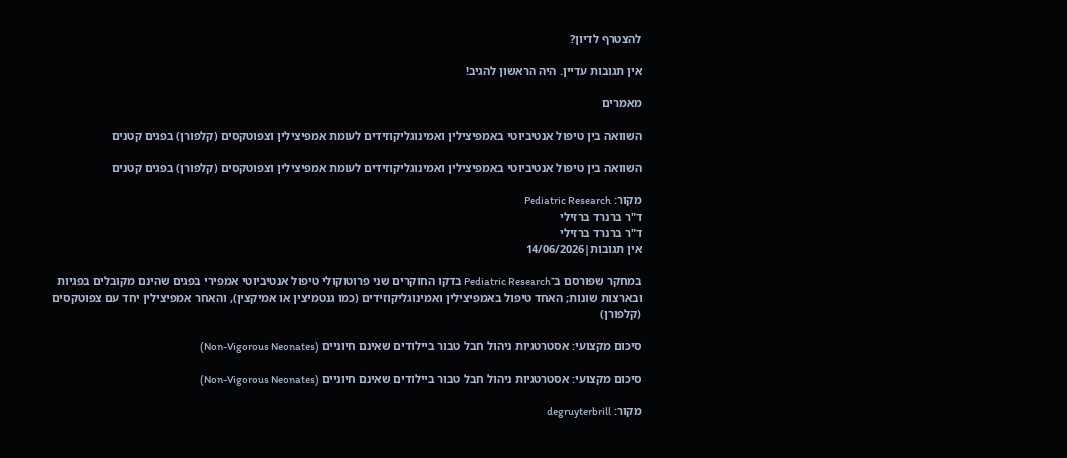להצטרף לדיון?

אין תגובות עדיין. היה הראשון להגיב!

מאמרים

השוואה בין טיפול אנטיביוטי באמפיצילין ואמינוגליקוזידים לעומת אמפיצילין וצפוטקסים (קלפורן) בפגים קטנים

השוואה בין טיפול אנטיביוטי באמפיצילין ואמינוגליקוזידים לעומת אמפיצילין וצפוטקסים (קלפורן) בפגים קטנים

מקור: Pediatric Research
ד"ר ברנרד ברזילי
ד"ר ברנרד ברזילי
אין תגובות|14/06/2026

במחקר שפורסם ב־Pediatric Research בדקו החוקרים שני פרוטוקולי טיפול אנטיביוטי אמפירי בפגים שהינם מקובלים בפגיות ובארצות שונות; האחד טיפול באמפיצילין ואמינוגליקוזידים (כמו גנטמיצין או אמיקצין), והאחר אמפיצילין יחד עם צפוטקסים (קלפורן)

סיכום מקצועי: אסטרטגיות ניהול חבל טבור ביילודים שאינם חיוניים (Non-Vigorous Neonates)

סיכום מקצועי: אסטרטגיות ניהול חבל טבור ביילודים שאינם חיוניים (Non-Vigorous Neonates)

מקור: degruyterbrill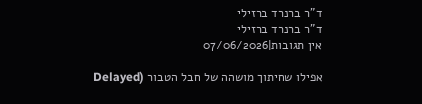ד"ר ברנרד ברזילי
ד"ר ברנרד ברזילי
אין תגובות|07/06/2026

אפילו שחיתוך מושהה של חבל הטבור (Delayed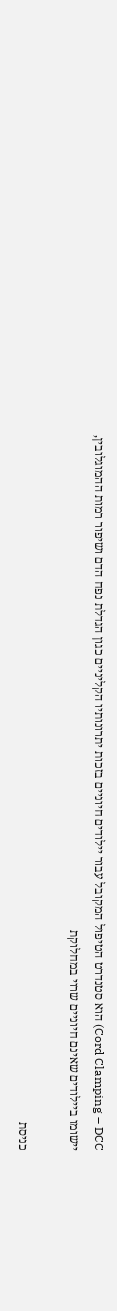Cord Clamping – DCC) הוא סטנדרט הטיפול המקובל עבור יילודים חיוניים בזכות יתרונותיו הקליניים כגון הגדלת נפח הדם ושיפור רמות ההמוגלובין, יישומו ביילודים שאינם חיוניים שרוי במחלוקת

כניסת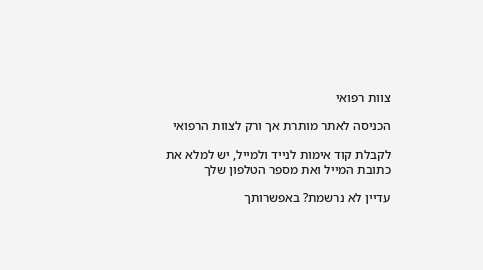צוות רפואי

הכניסה לאתר מותרת אך ורק לצוות הרפואי

לקבלת קוד אימות לנייד ולמייל, יש למלא את כתובת המייל ואת מספר הטלפון שלך

עדיין לא נרשמת? באפשרותך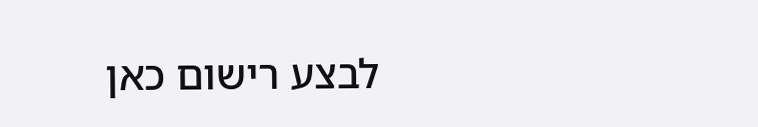לבצע רישום כאן